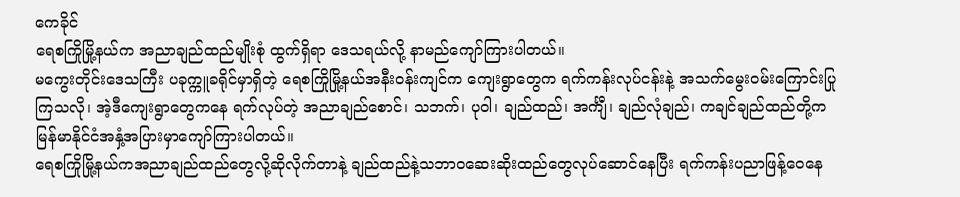ကေခိုင်
ရေစကြိုမြို့နယ်က အညာချည်ထည်မျိုးစုံ ထွက်ရှိရာ ဒေသရယ်လို့ နာမည်ကျော်ကြားပါတယ်။
မကွေးတိုင်းဒေသကြီး ပခုက္ကူခရိုင်မှာရှိတဲ့ ရေစကြိုမြို့နယ်အနီးဝန်းကျင်က ကျေးရွာတွေက ရက်ကန်းလုပ်ငန်းနဲ့ အသက်မွေးဝမ်းကြောင်းပြုကြသလို၊ အဲ့ဒီကျေးရွာတွေကနေ ရက်လုပ်တဲ့ အညာချည်စောင်၊ သဘက်၊ ပုဝါ၊ ချည်ထည်၊ အင်္ကျီ၊ ချည်လုံချည်၊ ကချင်ချည်ထည်တို့က မြန်မာနိုင်ငံအနှံ့အပြားမှာကျော်ကြားပါတယ်။
ရေစကြိုမြို့နယ်ကအညာချည်ထည်တွေလို့ဆိုလိုက်တာနဲ့ ချည်ထည်နဲ့သဘာဝဆေးဆိုးထည်တွေလုပ်ဆောင်နေပြီး ရက်ကန်းပညာဖြန့်ဝေနေ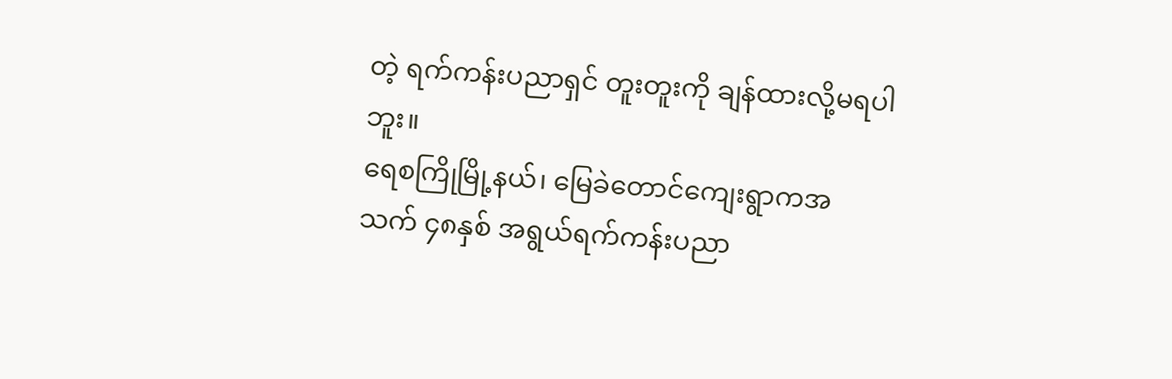တဲ့ ရက်ကန်းပညာရှင် တူးတူးကို ချန်ထားလို့မရပါဘူး။
ရေစကြိုမြို့နယ်၊ မြေခဲတောင်ကျေးရွာကအသက် ၄၈နှစ် အရွယ်ရက်ကန်းပညာ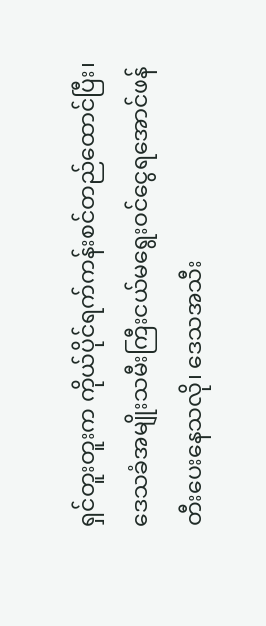ရှင်တူးတူးက ကိုယ်ပိုင်ရက်ကန်းစင်တည်ထောင်ပြီး၊ ဒေသခံအမျိုးသမီးကြီးငယ်မရွေးဝင်ငွေရအောင်ဖန်တီးပေးနေသလို၊ ဒေသအသီး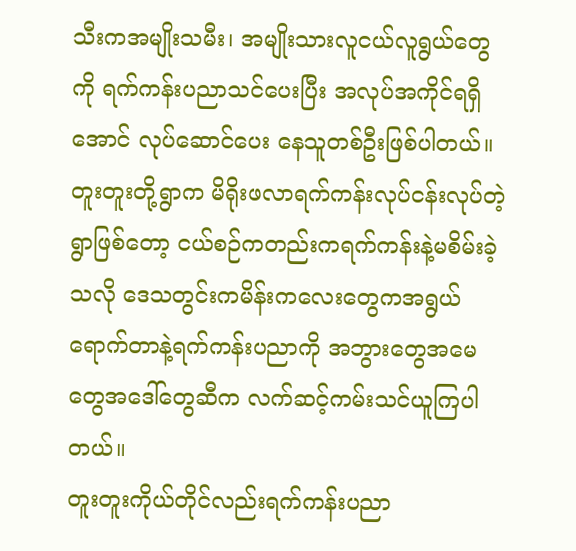သီးကအမျိုးသမီး၊ အမျိုးသားလူငယ်လူရွယ်တွေကို ရက်ကန်းပညာသင်ပေးပြီး အလုပ်အကိုင်ရရှိအောင် လုပ်ဆောင်ပေး နေသူတစ်ဦးဖြစ်ပါတယ်။
တူးတူးတို့ရွာက မိရိုးဖလာရက်ကန်းလုပ်ငန်းလုပ်တဲ့ရွာဖြစ်တော့ ငယ်စဉ်ကတည်းကရက်ကန်းနဲ့မစိမ်းခဲ့သလို ဒေသတွင်းကမိန်းကလေးတွေကအရွယ်ရောက်တာနဲ့ရက်ကန်းပညာကို အဘွားတွေအမေတွေအဒေါ်တွေဆီက လက်ဆင့်ကမ်းသင်ယူကြပါတယ်။
တူးတူးကိုယ်တိုင်လည်းရက်ကန်းပညာ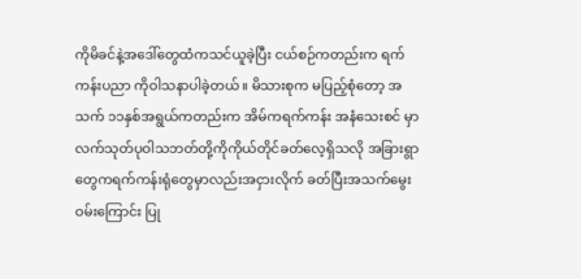ကိုမိခင်နဲ့အဒေါ်တွေထံကသင်ယူခဲ့ပြီး ငယ်စဉ်ကတည်းက ရက်ကန်းပညာ ကိုဝါသနာပါခဲ့တယ်။ မိသားစုက မပြည့်စုံတော့ အသက် ၁၁နှစ်အရွယ်ကတည်းက အိမ်ကရက်ကန်း အနံသေးစင် မှာလက်သုတ်ပုဝါသဘတ်တို့ကိုကိုယ်တိုင်ခတ်လေ့ရှိသလို အခြားရွာတွေကရက်ကန်းရုံတွေမှာလည်းအငှားလိုက် ခတ်ပြီးအသက်မွေးဝမ်းကြောင်း ပြု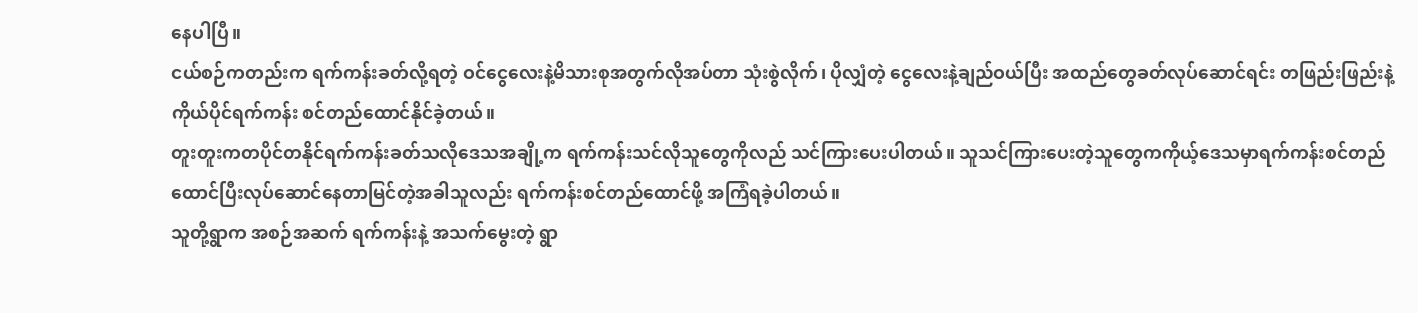နေပါပြီ။
ငယ်စဉ်ကတည်းက ရက်ကန်းခတ်လို့ရတဲ့ ဝင်ငွေလေးနဲ့မိသားစုအတွက်လိုအပ်တာ သုံးစွဲလိုက်၊ ပိုလျှံတဲ့ ငွေလေးနဲ့ချည်ဝယ်ပြီး အထည်တွေခတ်လုပ်ဆောင်ရင်း တဖြည်းဖြည်းနဲ့ ကိုယ်ပိုင်ရက်ကန်း စင်တည်ထောင်နိုင်ခဲ့တယ်။
တူးတူးကတပိုင်တနိုင်ရက်ကန်းခတ်သလိုဒေသအချို့က ရက်ကန်းသင်လိုသူတွေကိုလည် သင်ကြားပေးပါတယ်။ သူသင်ကြားပေးတဲ့သူတွေကကိုယ့်ဒေသမှာရက်ကန်းစင်တည်ထောင်ပြီးလုပ်ဆောင်နေတာမြင်တဲ့အခါသူလည်း ရက်ကန်းစင်တည်ထောင်ဖို့ အကြံရခဲ့ပါတယ်။
သူတို့ရွာက အစဉ်အဆက် ရက်ကန်းနဲ့ အသက်မွေးတဲ့ ရွာ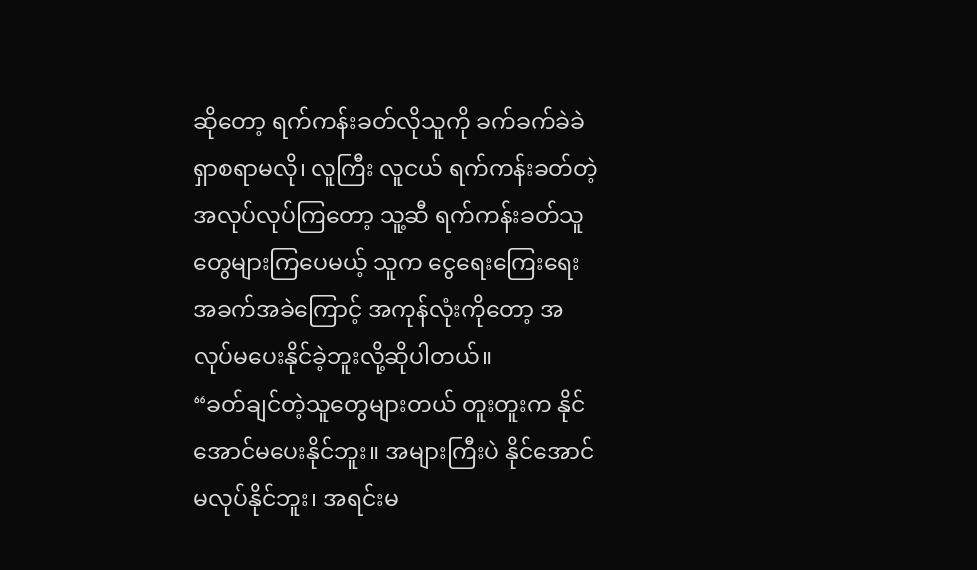ဆိုတော့ ရက်ကန်းခတ်လိုသူကို ခက်ခက်ခဲခဲ ရှာစရာမလို၊ လူကြီး လူငယ် ရက်ကန်းခတ်တဲ့အလုပ်လုပ်ကြတော့ သူ့ဆီ ရက်ကန်းခတ်သူတွေများကြပေမယ့် သူက ငွေရေးကြေးရေး အခက်အခဲကြောင့် အကုန်လုံးကိုတော့ အလုပ်မပေးနိုင်ခဲ့ဘူးလို့ဆိုပါတယ်။
“ခတ်ချင်တဲ့သူတွေများတယ် တူးတူးက နိုင်အောင်မပေးနိုင်ဘူး။ အများကြီးပဲ နိုင်အောင်မလုပ်နိုင်ဘူး၊ အရင်းမ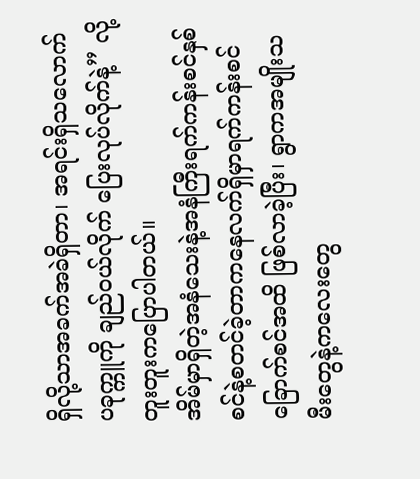ရှိလို့သာအခက်အခဲရှိတာ၊ အရင်းရှိသလောက် ပခုက္ကူကို ချည်ဝယ်လိုက် ပြေးလုပ်လိုက်နဲ့” လို့တူးတူးကပြောပါတယ်။
အိမ်မှာရှိတဲ့အနံသေးနဲ့အနံကြီးရက်ကန်းစင်နှစ်စင်နဲ့စတင်ခဲ့တာကနေလက်ရှိမှာရက်ကန်းစင်ခြောက်စင်အထိ ဖြစ်လာခဲ့ပြီး၊ ရွာကအမျိုးသမီးတွေနဲ့ကလေးတွေ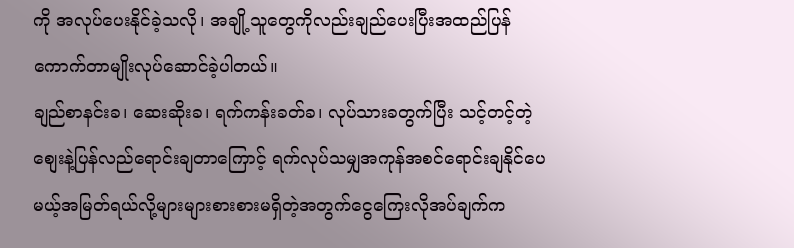ကို အလုပ်ပေးနိုင်ခဲ့သလို၊ အချို့သူတွေကိုလည်းချည်ပေးပြီးအထည်ပြန်ကောက်တာမျိုးလုပ်ဆောင်ခဲ့ပါတယ်။
ချည်စာနင်းခ၊ ဆေးဆိုးခ၊ ရက်ကန်းခတ်ခ၊ လုပ်သားခတွက်ပြီး သင့်တင့်တဲ့စျေးနဲ့ပြန်လည်ရောင်းချတာကြောင့် ရက်လုပ်သမျှအကုန်အစင်ရောင်းချနိုင်ပေမယ့်အမြတ်ရယ်လို့များများစားစားမရှိတဲ့အတွက်ငွေကြေးလိုအပ်ချက်က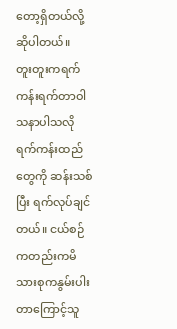တော့ရှိတယ်လို့ဆိုပါတယ်။
တူးတူးကရက်ကန်းရက်တာဝါသနာပါသလို ရက်ကန်းထည်တွေကို ဆန်းသစ်ပြီး ရက်လုပ်ချင်တယ်။ ငယ်စဉ်ကတည်းကမိသားစုကနွမ်းပါးတာကြောင့်သူ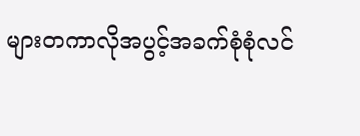များတကာလိုအပွင့်အခက်စုံစုံလင်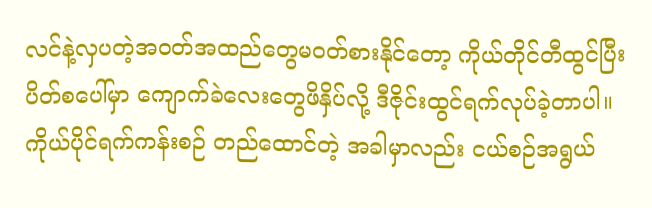လင်နဲ့လှပတဲ့အဝတ်အထည်တွေမဝတ်စားနိုင်တော့ ကိုယ်တိုင်တီထွင်ပြီး ပိတ်စပေါ်မှာ ကျောက်ခဲလေးတွေဖိနှိပ်လို့ ဒီဇိုင်းထွင်ရက်လုပ်ခဲ့တာပါ။
ကိုယ်ပိုင်ရက်ကန်းစဉ် တည်ထောင်တဲ့ အခါမှာလည်း ငယ်စဉ်အရွယ်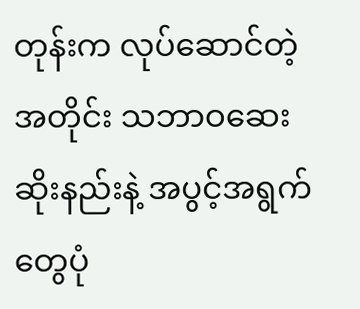တုန်းက လုပ်ဆောင်တဲ့အတိုင်း သဘာဝဆေးဆိုးနည်းနဲ့ အပွင့်အရွက်တွေပုံ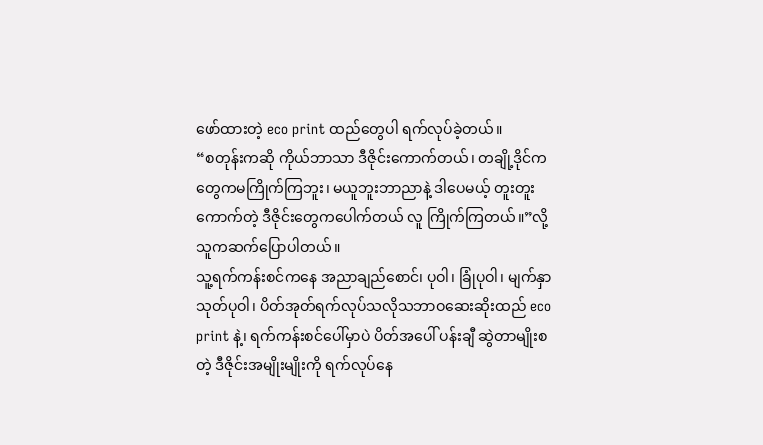ဖော်ထားတဲ့ eco print ထည်တွေပါ ရက်လုပ်ခဲ့တယ်။
“စတုန်းကဆို ကိုယ်ဘာသာ ဒီဇိုင်းကောက်တယ်၊ တချို့ဒိုင်ကတွေကမကြိုက်ကြဘူး၊ မယူဘူးဘာညာနဲ့ ဒါပေမယ့် တူးတူး ကောက်တဲ့ ဒီဇိုင်းတွေကပေါက်တယ် လူ ကြိုက်ကြတယ်။”လို့ သူကဆက်ပြောပါတယ်။
သူ့ရက်ကန်းစင်ကနေ အညာချည်စောင်၊ ပုဝါ၊ ခြုံပုဝါ၊ မျက်နှာသုတ်ပုဝါ၊ ပိတ်အုတ်ရက်လုပ်သလိုသဘာဝဆေးဆိုးထည် eco print နဲ့၊ ရက်ကန်းစင်ပေါ်မှာပဲ ပိတ်အပေါ် ပန်းချီ ဆွဲတာမျိုးစတဲ့ ဒီဇိုင်းအမျိုးမျိုးကို ရက်လုပ်နေ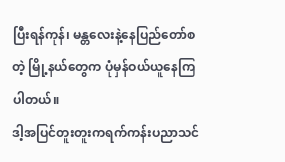ပြီးရန်ကုန်၊ မန္တလေးနဲ့နေပြည်တော်စတဲ့ မြို့နယ်တွေက ပုံမှန်ဝယ်ယူနေကြပါတယ်။
ဒါ့အပြင်တူးတူးကရက်ကန်းပညာသင်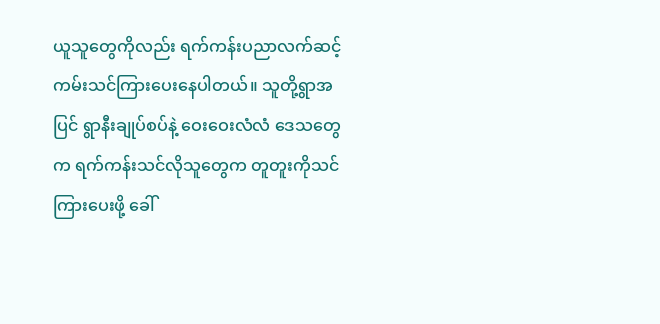ယူသူတွေကိုလည်း ရက်ကန်းပညာလက်ဆင့်ကမ်းသင်ကြားပေးနေပါတယ်။ သူတို့ရွာအပြင် ရွာနီးချုပ်စပ်နဲ့ ဝေးဝေးလံလံ ဒေသတွေက ရက်ကန်းသင်လိုသူတွေက တူတူးကိုသင်ကြားပေးဖို့ ခေါ်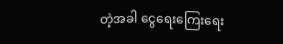တဲ့အခါ ငွေရေးကြေးရေး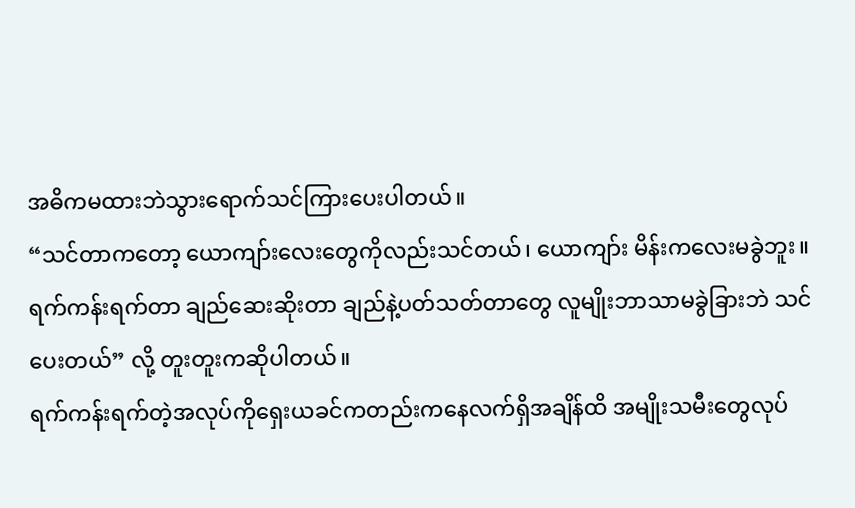အဓိကမထားဘဲသွားရောက်သင်ကြားပေးပါတယ်။
“သင်တာကတော့ ယောကျာ်းလေးတွေကိုလည်းသင်တယ်၊ ယောကျာ်း မိန်းကလေးမခွဲဘူး။ ရက်ကန်းရက်တာ ချည်ဆေးဆိုးတာ ချည်နဲ့ပတ်သတ်တာတွေ လူမျိုးဘာသာမခွဲခြားဘဲ သင်ပေးတယ်” လို့ တူးတူးကဆိုပါတယ်။
ရက်ကန်းရက်တဲ့အလုပ်ကိုရှေးယခင်ကတည်းကနေလက်ရှိအချိန်ထိ အမျိုးသမီးတွေလုပ်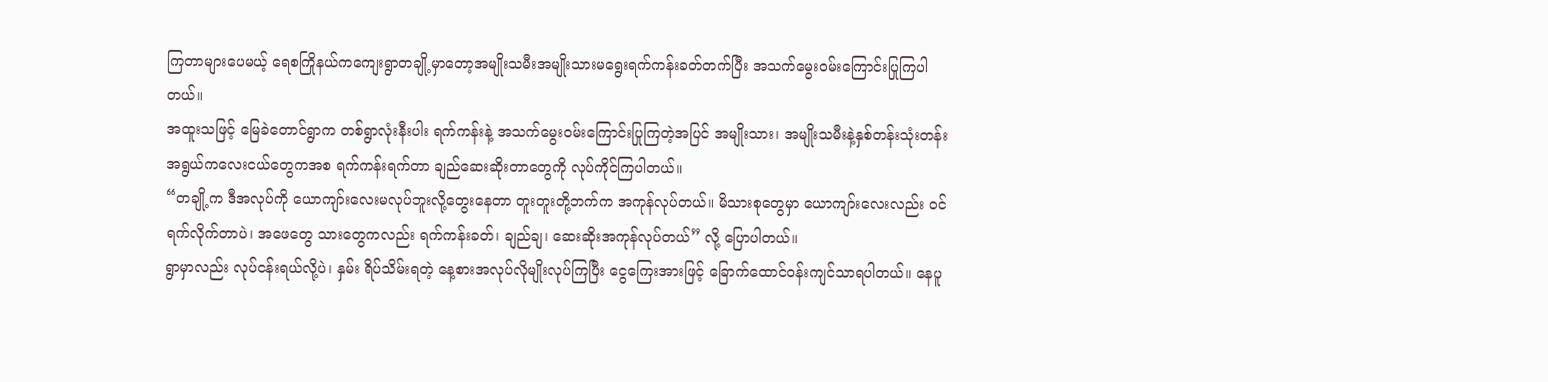ကြတာများပေမယ့် ရေစကြိုနယ်ကကျေးရွာတချို့မှာတော့အမျိုးသမီးအမျိုးသားမရွေးရက်ကန်းခတ်တက်ပြီး အသက်မွေးဝမ်းကြောင်းပြုကြပါတယ်။
အထူးသဖြင့် မြေခဲတောင်ရွာက တစ်ရွာလုံးနီးပါး ရက်ကန်းနဲ့ အသက်မွေးဝမ်းကြောင်းပြုကြတဲ့အပြင် အမျိုးသား၊ အမျိုးသမီးနဲ့နှစ်တန်းသုံးတန်းအရွယ်ကလေးငယ်တွေကအစ ရက်ကန်းရက်တာ ချည်ဆေးဆိုးတာတွေကို လုပ်ကိုင်ကြပါတယ်။
“တချို့က ဒီအလုပ်ကို ယောကျာ်းလေးမလုပ်ဘူးလို့တွေးနေတာ တူးတူးတို့ဘက်က အကုန်လုပ်တယ်။ မိသားစုတွေမှာ ယောကျာ်းလေးလည်း ဝင်ရက်လိုက်တာပဲ၊ အဖေတွေ သားတွေကလည်း ရက်ကန်းခတ်၊ ချည်ချ၊ ဆေးဆိုးအကုန်လုပ်တယ်” လို့ ပြောပါတယ်။
ရွာမှာလည်း လုပ်ငန်းရယ်လို့ပဲ၊ နှမ်း ရိပ်သိမ်းရတဲ့ နေ့စားအလုပ်လိုမျိုးလုပ်ကြပြီး ငွေကြေးအားဖြင့် ခြောက်ထောင်ဝန်းကျင်သာရပါတယ်။ နေပူ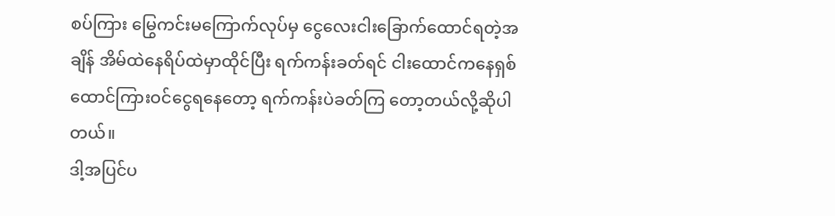စပ်ကြား မြွေကင်းမကြောက်လုပ်မှ ငွေလေးငါးခြောက်ထောင်ရတဲ့အချိန် အိမ်ထဲနေရိပ်ထဲမှာထိုင်ပြီး ရက်ကန်းခတ်ရင် ငါးထောင်ကနေရှစ်ထောင်ကြားဝင်ငွေရနေတော့ ရက်ကန်းပဲခတ်ကြ တော့တယ်လို့ဆိုပါတယ်။
ဒါ့အပြင်ပ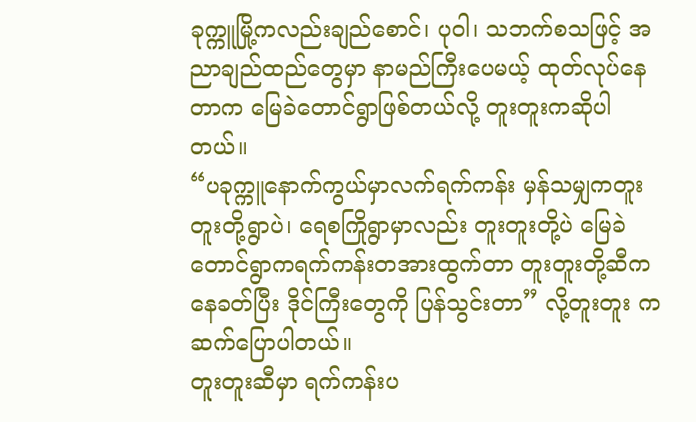ခုက္ကူမြို့ကလည်းချည်စောင်၊ ပုဝါ၊ သဘက်စသဖြင့် အညာချည်ထည်တွေမှာ နာမည်ကြီးပေမယ့် ထုတ်လုပ်နေတာက မြေခဲတောင်ရွာဖြစ်တယ်လို့ တူးတူးကဆိုပါတယ်။
“ပခုက္ကူနောက်ကွယ်မှာလက်ရက်ကန်း မှန်သမျှကတူးတူးတို့ရွာပဲ၊ ရေစကြိုရွာမှာလည်း တူးတူးတို့ပဲ မြေခဲတောင်ရွာကရက်ကန်းတအားထွက်တာ တူးတူးတို့ဆီကနေခတ်ပြီး ဒိုင်ကြီးတွေကို ပြန်သွင်းတာ” လို့တူးတူး ကဆက်ပြောပါတယ်။
တူးတူးဆီမှာ ရက်ကန်းပ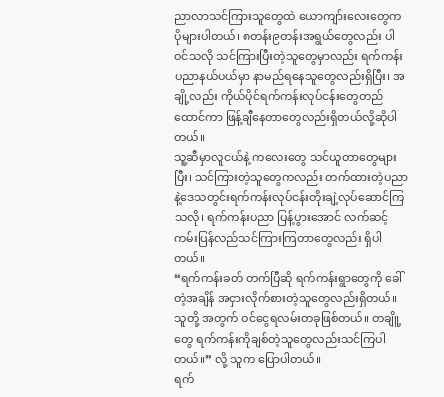ညာလာသင်ကြားသူတွေထဲ ယောကျာ်းလေးတွေက ပိုများပါတယ်၊ ၈တန်း၉တန်းအရွယ်တွေလည်း ပါဝင်သလို သင်ကြားပြီးတဲ့သူတွေမှာလည်း ရက်ကန်းပညာနယ်ပယ်မှာ နာမည်ရနေသူတွေလည်းရှိပြီး၊ အချို့လည်း ကိုယ်ပိုင်ရက်ကန်းလုပ်ငန်းတွေတည်ထောင်ကာ ဖြန့်ချီနေတာတွေလည်းရှိတယ်လို့ဆိုပါတယ်။
သူ့ဆီမှာလူငယ်နဲ့ ကလေးတွေ သင်ယူတာတွေများပြီး၊ သင်ကြားတဲ့သူတွေကလည်း တက်ထားတဲ့ပညာနဲ့ဒေသတွင်းရက်ကန်းလုပ်ငန်းတိုးချဲ့လုပ်ဆောင်ကြသလို၊ ရက်ကန်းပညာ ပြန့်ပွားအောင် လက်ဆင့်ကမ်းပြန်လည်သင်ကြားကြတာတွေလည်း ရှိပါတယ်။
“ရက်ကန်းခတ် တက်ပြီဆို ရက်ကန်းရွာတွေကို ခေါ်တဲ့အချိန် အငှားလိုက်စားတဲ့သူတွေလည်းရှိတယ်။ သူတို့ အတွက် ဝင်ငွေရလမ်းတခုဖြစ်တယ်။ တချိူ့တွေ ရက်ကန်းကိုချစ်တဲ့သူတွေလည်းသင်ကြပါတယ်။” လို့ သူက ပြောပါတယ်။
ရက်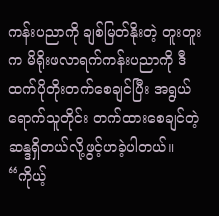ကန်းပညာကို ချစ်မြတ်နိုးတဲ့ တူးတူးက မိရိုးဖလာရက်ကန်းပညာကို ဒီထက်ပိုတိုးတက်စေချင်ပြီး အရွယ်ရောက်သူတိုင်း တက်ထားစေချင်တဲ့ ဆန္ဒရှိတယ်လို့ဖွင့်ဟခဲ့ပါတယ်။
“ကိုယ့်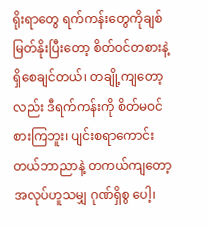ရိုးရာတွေ ရက်ကန်းတွေကိုချစ်မြတ်နိုးပြီးတော့ စိတ်ဝင်တစားနဲ့ရှိစေချင်တယ်၊ တချို့ကျတော့လည်း ဒီရက်ကန်းကို စိတ်မဝင်စားကြဘူး၊ ပျင်းစရာကောင်းတယ်ဘာညာနဲ့ တကယ်ကျတော့အလုပ်ဟူသမျှ ဂုဏ်ရှိစွ ပေါ့၊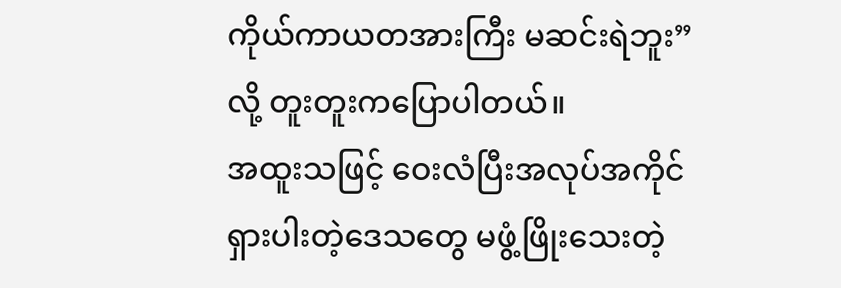ကိုယ်ကာယတအားကြီး မဆင်းရဲဘူး”လို့ တူးတူးကပြောပါတယ်။
အထူးသဖြင့် ဝေးလံပြီးအလုပ်အကိုင်ရှားပါးတဲ့ဒေသတွေ မဖွံ့ဖြိုးသေးတဲ့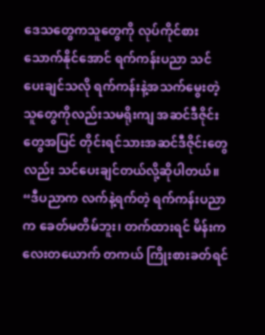ဒေသတွေကသူတွေကို လုပ်ကိုင်စားသောက်နိုင်အောင် ရက်ကန်းပညာ သင်ပေးချင်သလို ရက်ကန်းနဲ့အသက်မွေးတဲ့သူတွေကိုလည်းသမရိုးကျ အဆင်ဒီဇိုင်းတွေအပြင် တိုင်းရင်သားအဆင်ဒီဇိုင်းတွေလည်း သင်ပေးချင်တယ်လို့ဆိုပါတယ်။
“ဒီပညာက လက်နဲ့ရက်တဲ့ ရက်ကန်းပညာက ခေတ်မတိမ်ဘူး၊ တက်ထားရင် မိန်းကလေးတယောက် တကယ် ကြိုးစားခတ်ရင်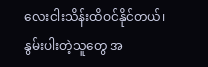လေးငါးသိန်းထိဝင်နိုင်တယ်၊ နွမ်းပါးတဲ့သူတွေ အ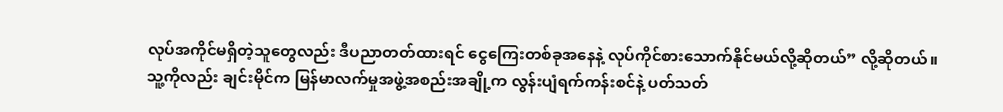လုပ်အကိုင်မရှိတဲ့သူတွေလည်း ဒီပညာတတ်ထားရင် ငွေကြေးတစ်ခုအနေနဲ့ လုပ်ကိုင်စားသောက်နိုင်မယ်လို့ဆိုတယ်” လို့ဆိုတယ်။
သူ့ကိုလည်း ချင်းမိုင်က မြန်မာလက်မှုအဖွဲ့အစည်းအချို့က လွန်းပျံရက်ကန်းစင်နဲ့ ပတ်သတ်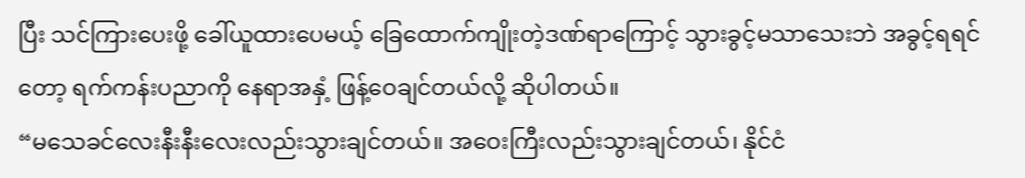ပြီး သင်ကြားပေးဖို့ ခေါ်ယူထားပေမယ့် ခြေထောက်ကျိုးတဲ့ဒဏ်ရာကြောင့် သွားခွင့်မသာသေးဘဲ အခွင့်ရရင်တော့ ရက်ကန်းပညာကို နေရာအနှံ့ ဖြန့်ဝေချင်တယ်လို့ ဆိုပါတယ်။
“မသေခင်လေးနီးနီးလေးလည်းသွားချင်တယ်။ အဝေးကြီးလည်းသွားချင်တယ်၊ နိုင်ငံ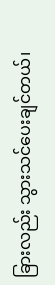ခြားလည်း သွားသင်ပေးချင်တယ်၊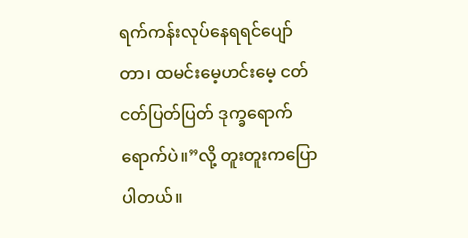ရက်ကန်းလုပ်နေရရင်ပျော်တာ၊ ထမင်းမေ့ဟင်းမေ့ ငတ်ငတ်ပြတ်ပြတ် ဒုက္ခရောက်ရောက်ပဲ။”လို့ တူးတူးကပြောပါတယ်။